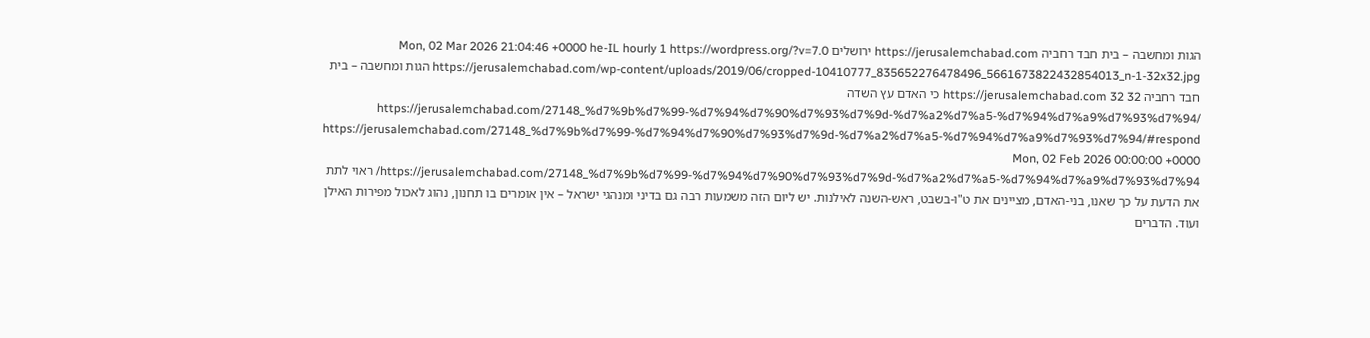הגות ומחשבה – בית חבד רחביה https://jerusalemchabad.com ירושלים Mon, 02 Mar 2026 21:04:46 +0000 he-IL hourly 1 https://wordpress.org/?v=7.0 https://jerusalemchabad.com/wp-content/uploads/2019/06/cropped-10410777_835652276478496_5661673822432854013_n-1-32x32.jpg הגות ומחשבה – בית חבד רחביה https://jerusalemchabad.com 32 32 כי האדם עץ השדה https://jerusalemchabad.com/27148_%d7%9b%d7%99-%d7%94%d7%90%d7%93%d7%9d-%d7%a2%d7%a5-%d7%94%d7%a9%d7%93%d7%94/ https://jerusalemchabad.com/27148_%d7%9b%d7%99-%d7%94%d7%90%d7%93%d7%9d-%d7%a2%d7%a5-%d7%94%d7%a9%d7%93%d7%94/#respond Mon, 02 Feb 2026 00:00:00 +0000 https://jerusalemchabad.com/27148_%d7%9b%d7%99-%d7%94%d7%90%d7%93%d7%9d-%d7%a2%d7%a5-%d7%94%d7%a9%d7%93%d7%94/ ראוי לתת את הדעת על כך שאנו, בני-האדם, מציינים את ט"ו-בשבט, ראש-השנה לאילנות. יש ליום הזה משמעות רבה גם בדיני ומנהגי ישראל – אין אומרים בו תחנון, נהוג לאכול מפירות האילן ועוד. הדברים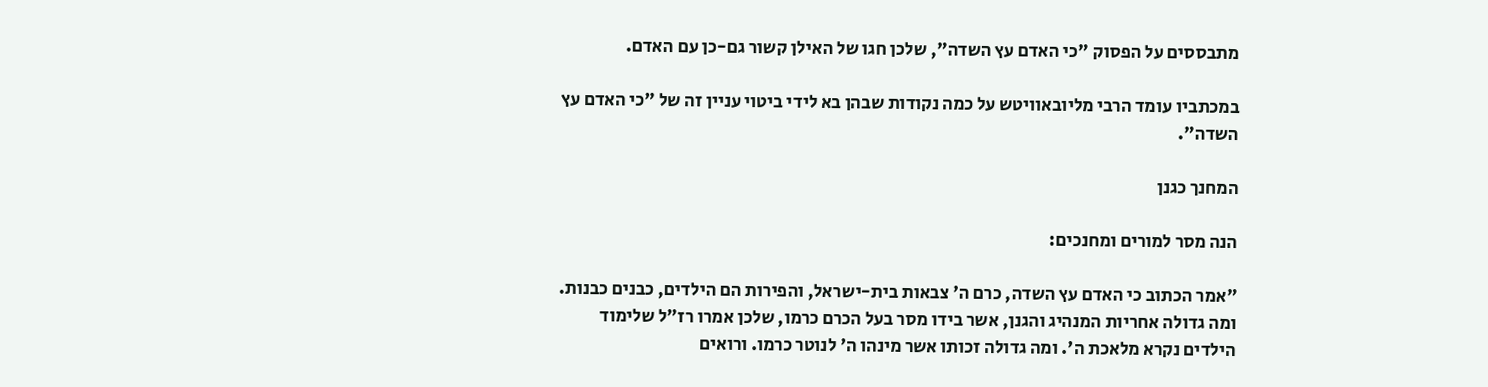מתבססים על הפסוק "כי האדם עץ השדה", שלכן חגו של האילן קשור גם-כן עם האדם.

במכתביו עומד הרבי מליובאוויטש על כמה נקודות שבהן בא לידי ביטוי עניין זה של "כי האדם עץ השדה".

המחנך כגנן

הנה מסר למורים ומחנכים:

"אמר הכתוב כי האדם עץ השדה, כרם ה' צבאות בית-ישראל, והפירות הם הילדים, כבנים כבנות. ומה גדולה אחריות המנהיג והגנן, אשר בידו מסר בעל הכרם כרמו, שלכן אמרו רז"ל שלימוד הילדים נקרא מלאכת ה'. ומה גדולה זכותו אשר מינהו ה' לנוטר כרמו. ורואים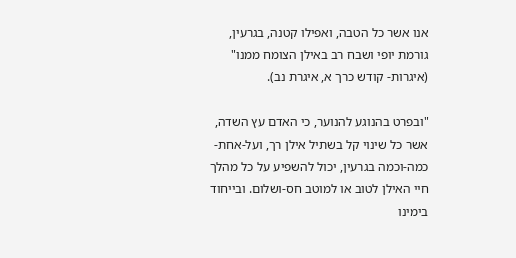אנו אשר כל הטבה, ואפילו קטנה, בגרעין, גורמת יופי ושבח רב באילן הצומח ממנו" (איגרות- קודש כרך א, איגרת נב).

"ובפרט בהנוגע להנוער, כי האדם עץ השדה, אשר כל שינוי קל בשתיל אילן רך, ועל-אחת- כמה-וכמה בגרעין, יכול להשפיע על כל מהלך חיי האילן לטוב או למוטב חס-ושלום. ובייחוד בימינו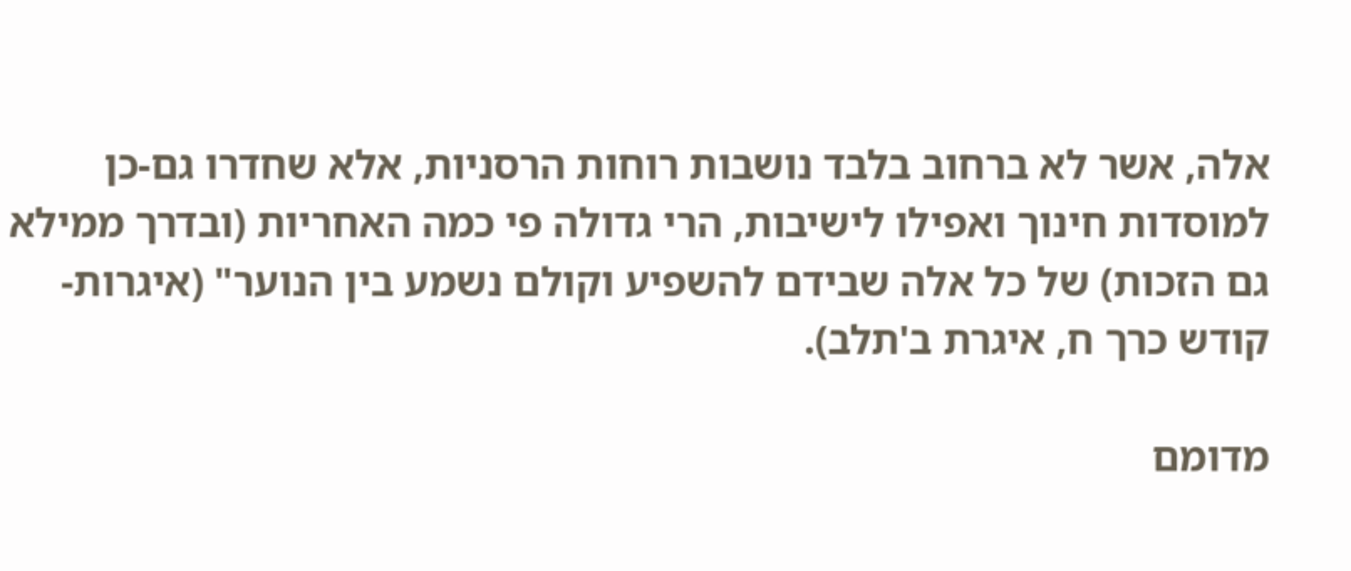אלה, אשר לא ברחוב בלבד נושבות רוחות הרסניות, אלא שחדרו גם-כן למוסדות חינוך ואפילו לישיבות, הרי גדולה פי כמה האחריות (ובדרך ממילא גם הזכות) של כל אלה שבידם להשפיע וקולם נשמע בין הנוער" (איגרות-קודש כרך ח, איגרת ב'תלב).

מדומם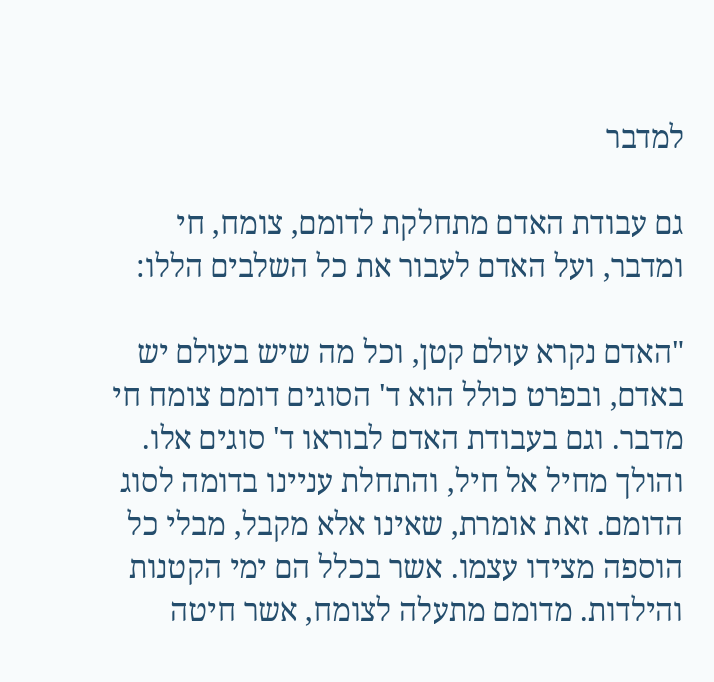למדבר

גם עבודת האדם מתחלקת לדומם, צומח, חי ומדבר, ועל האדם לעבור את כל השלבים הללו:

"האדם נקרא עולם קטן, וכל מה שיש בעולם יש באדם, ובפרט כולל הוא ד' הסוגים דומם צומח חי מדבר. וגם בעבודת האדם לבוראו ד' סוגים אלו. והולך מחיל אל חיל, והתחלת עניינו בדומה לסוג הדומם. זאת אומרת, שאינו אלא מקבל, מבלי כל הוספה מצידו עצמו. אשר בכלל הם ימי הקטנות והילדות. מדומם מתעלה לצומח, אשר חיטה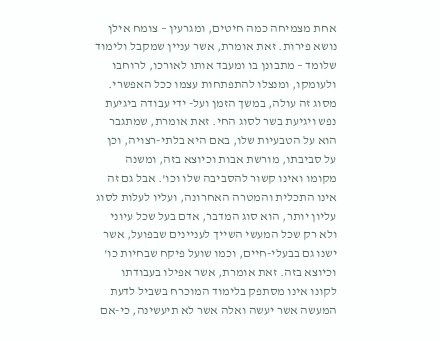אחת מצמיחה כמה חיטים, ומגרעין – צומח אילן נושא פירות. זאת אומרת, אשר עניין שמקבל ולימוד שלומד – מתבונן בו ומעבד אותו לאורכו, לרוחבו ולעומקו, ומנצלו להתפתחות עצמו ככל האפשרי. מסוג זה עולה, במשך הזמן ועל- ידי עבודה ביגיעת נפש ויגיעת בשר לסוג החי. זאת אומרת, שמתגבר הוא על הטבעיות שלו, באם היא בלתי-רצויה, וכן על סביבתו, מורשת אבות וכיוצא בזה, ומשנה מקומו ואינו קשור להסביבה שלו וכו'. אבל גם זה אינו התכלית והמטרה האחרונה, ועליו לעלות לסוג עליון יותר, הוא סוג המדבר, אדם בעל שכל עיוני ולא רק שכל המעשי השייך לעניינים שבפועל, אשר ישנו גם בבעלי-חיים, וכמו שועל פיקח שבחיות כו' וכיוצא בזה. זאת אומרת, אשר אפילו בעבודתו לקונו אינו מסתפק בלימוד המוכרח בשביל לדעת המעשה אשר יעשה ואלה אשר לא תיעשינה, כי-אם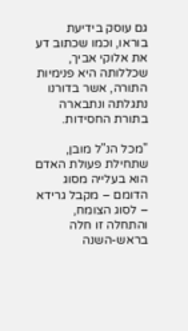גם עוסק בידיעת בוראו, וכמו שכתוב דע את אלוקי אביך, שכללותה היא פנימיות התורה, אשר בדורנו נתגלתה ונתבארה בתורת החסידות.

"מכל הנ"ל מובן, שתחילת פעולת האדם הוא בעלייה מסוג הדומם – מקבל גרידא – לסוג הצומח, והתחלה זו חלה בראש-השנה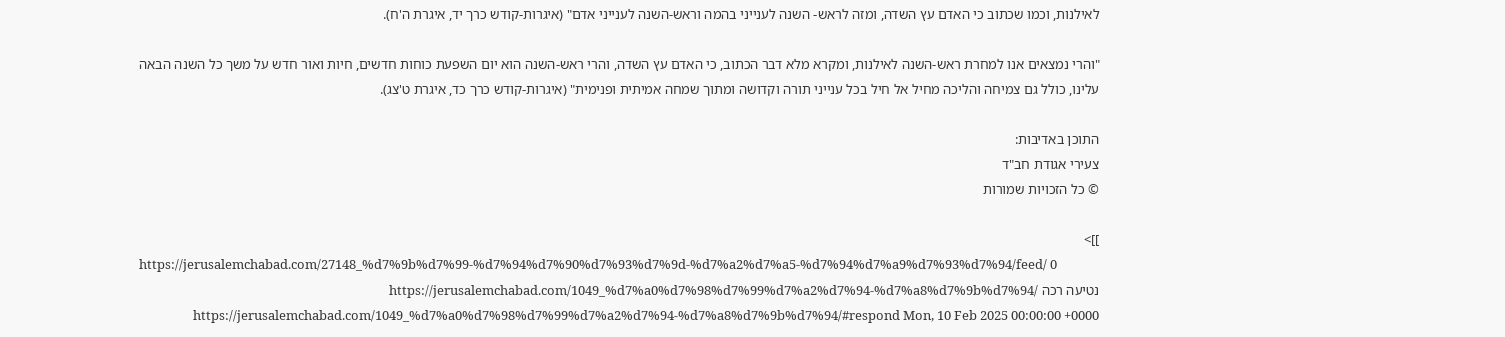לאילנות, וכמו שכתוב כי האדם עץ השדה, ומזה לראש- השנה לענייני בהמה וראש-השנה לענייני אדם" (איגרות-קודש כרך יד, איגרת ה'ח).

"והרי נמצאים אנו למחרת ראש-השנה לאילנות, ומקרא מלא דבר הכתוב, כי האדם עץ השדה, והרי ראש-השנה הוא יום השפעת כוחות חדשים, חיות ואור חדש על משך כל השנה הבאה עלינו, כולל גם צמיחה והליכה מחיל אל חיל בכל ענייני תורה וקדושה ומתוך שמחה אמיתית ופנימית" (איגרות-קודש כרך כד, איגרת ט'צג).

התוכן באדיבות:
צעירי אגודת חב"ד
© כל הזכויות שמורות

]]>
https://jerusalemchabad.com/27148_%d7%9b%d7%99-%d7%94%d7%90%d7%93%d7%9d-%d7%a2%d7%a5-%d7%94%d7%a9%d7%93%d7%94/feed/ 0
נטיעה רכה https://jerusalemchabad.com/1049_%d7%a0%d7%98%d7%99%d7%a2%d7%94-%d7%a8%d7%9b%d7%94/ https://jerusalemchabad.com/1049_%d7%a0%d7%98%d7%99%d7%a2%d7%94-%d7%a8%d7%9b%d7%94/#respond Mon, 10 Feb 2025 00:00:00 +0000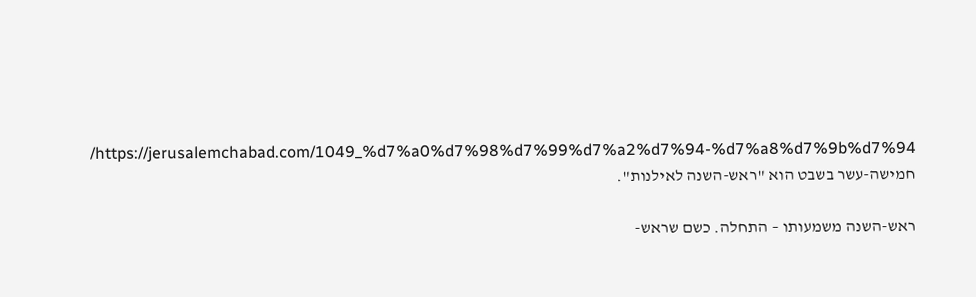https://jerusalemchabad.com/1049_%d7%a0%d7%98%d7%99%d7%a2%d7%94-%d7%a8%d7%9b%d7%94/ חמישה-עשר בשבט הוא "ראש-השנה לאילנות".

ראש-השנה משמעותו – התחלה. כשם שראש-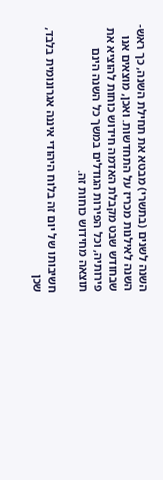השנה לשנים (בתשרי) מבטא את תחילת השנה, כך ראש-השנה לאילנות מכריז על התחדשות. ואכן, מוצאים אנו שבחודש שבט מקבלת האדמה חידוש כוחות להוציא את פירותיה, וכל הפירות הגודלים במשך כל השנה הינם תוצאה מחידוש כוחות זה.

חשיבותו של יום זה בלוח היהודי איננה אגרונומית בלבד, שכן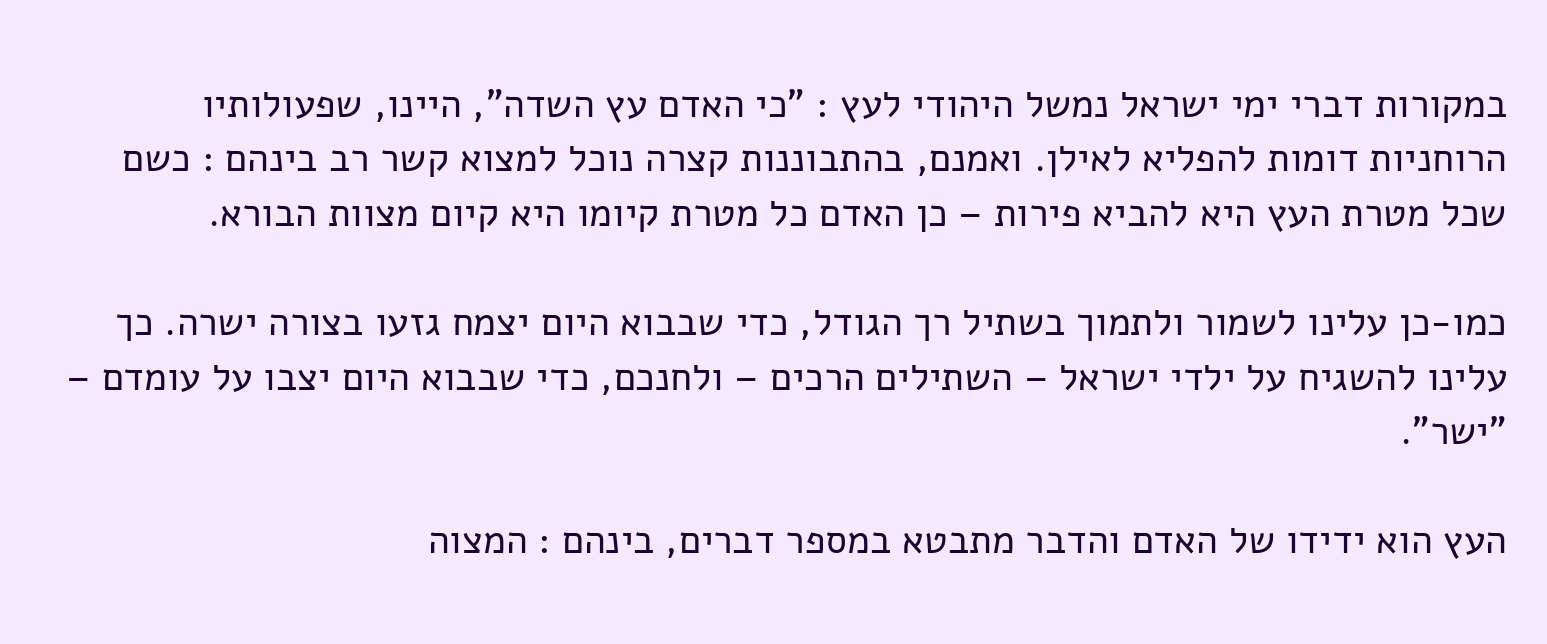במקורות דברי ימי ישראל נמשל היהודי לעץ : "כי האדם עץ השדה", היינו, שפעולותיו הרוחניות דומות להפליא לאילן. ואמנם, בהתבוננות קצרה נוכל למצוא קשר רב בינהם : כשם שכל מטרת העץ היא להביא פירות – כן האדם כל מטרת קיומו היא קיום מצוות הבורא.

כמו-כן עלינו לשמור ולתמוך בשתיל רך הגודל, כדי שבבוא היום יצמח גזעו בצורה ישרה. כך עלינו להשגיח על ילדי ישראל – השתילים הרכים – ולחנכם, כדי שבבוא היום יצבו על עומדם – "ישר".

העץ הוא ידידו של האדם והדבר מתבטא במספר דברים, בינהם : המצוה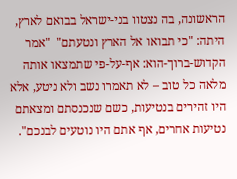הראשונה, בה נצטוו בני-ישראל בבואם לארץ, היתה: "כי תבואו אל הארץ ונטעתם"  "אמר הקדוש-ברוך-הוא: אף-על-פי שתמצאו אותה מלאה כל טוב – לא תאמרו נשב ולא ניטע, אלא היו זהירים בנטיעות, כשם שנכנסתם ומצאתם נטיעות אחרים, אף אתם היו נוטעים לבנכם".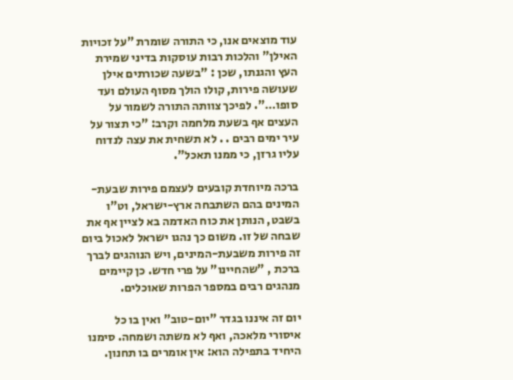עוד מוצאים אנו, כי התורה שומרת "על זכויות האילן" והלכות רבות עוסקות בדיני שמירת העץ והגנתו, שכן : "בשעה שכורתים אילן שעושה פירות, קולו הולך מסוף העולם ועד סופו…". לפיכך צוותה התורה לשמור על העצים אף בשעת מלחמה וקרב: "כי תצור על עיר ימים רבים . . לא תשחית את עצה לנדוח עליו גרזן, כי ממנו תאכל".

ברכה מיוחדת קובעים לעצמם פירות שבעת-המינים בהם השתבחה ארץ-ישראל, וט"ו בשבט, הנותן את כוח האדמה בא לציין אף את שבחה של זו. משום כך נהגו ישראל לאכול ביום זה פירות משבעת-המינים, ויש הנוהגים לברך ברכת , "שהחיינו" על פרי חדש. כן קיימים מנהגים רבים במספר הפרות שאוכלים.

יום זה איננו בגדר "יום-טוב" ואין בו כל איסורי מלאכה, ואף לא משתה ושמחה. סימנו היחיד בתפילה הוא: אין אומרים בו תחנון.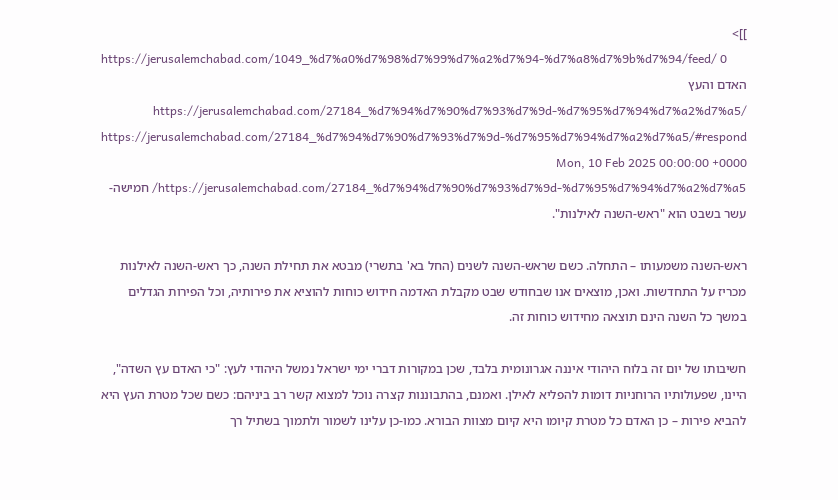]]>
https://jerusalemchabad.com/1049_%d7%a0%d7%98%d7%99%d7%a2%d7%94-%d7%a8%d7%9b%d7%94/feed/ 0
האדם והעץ https://jerusalemchabad.com/27184_%d7%94%d7%90%d7%93%d7%9d-%d7%95%d7%94%d7%a2%d7%a5/ https://jerusalemchabad.com/27184_%d7%94%d7%90%d7%93%d7%9d-%d7%95%d7%94%d7%a2%d7%a5/#respond Mon, 10 Feb 2025 00:00:00 +0000 https://jerusalemchabad.com/27184_%d7%94%d7%90%d7%93%d7%9d-%d7%95%d7%94%d7%a2%d7%a5/ חמישה-עשר בשבט הוא "ראש-השנה לאילנות".

ראש-השנה משמעותו – התחלה. כשם שראש-השנה לשנים (החל בא' בתשרי) מבטא את תחילת השנה, כך ראש-השנה לאילנות מכריז על התחדשות. ואכן, מוצאים אנו שבחודש שבט מקבלת האדמה חידוש כוחות להוציא את פירותיה, וכל הפירות הגדלים במשך כל השנה הינם תוצאה מחידוש כוחות זה.

חשיבותו של יום זה בלוח היהודי איננה אגרונומית בלבד, שכן במקורות דברי ימי ישראל נמשל היהודי לעץ: "כי האדם עץ השדה", היינו, שפעולותיו הרוחניות דומות להפליא לאילן. ואמנם, בהתבוננות קצרה נוכל למצוא קשר רב ביניהם: כשם שכל מטרת העץ היא להביא פירות – כן האדם כל מטרת קיומו היא קיום מצוות הבורא. כמו-כן עלינו לשמור ולתמוך בשתיל רך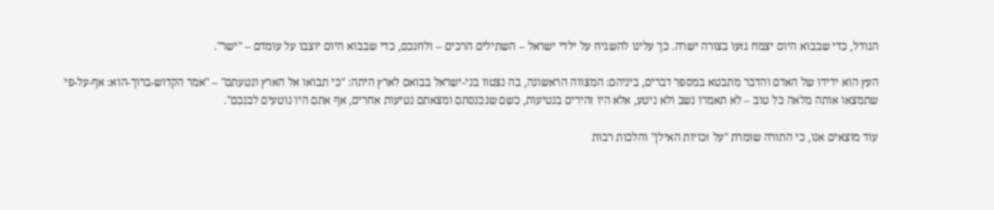הגודל, כדי שבבוא היום יצמח גזעו בצורה ישרה. כך עלינו להשגיח על ילדי ישראל – השתילים הרכים – ולחנכם, כדי שבבוא היום יוצבו על עומדם – "ישר".

העץ הוא ידידו של האדם והדבר מתבטא במספר דברים, ביניהם: המצווה הראשונה, בה נצטוו בני-ישראל בבואם לארץ היתה: "כי תבואו אל הארץ ונטעתם" – "אמר הקדוש-ברוך-הוא: אף-על-פי שתמצאו אותה מלאה כל טוב – לא תאמרו נשב ולא ניטע, אלא היו זהירים בנטיעות, כשם שנכנסתם ומצאתם נטיעות אחרים, אף אתם היו נוטעים לבנכם".

עוד מוצאים אנו, כי התורה שומרת "על זכויות האילן" והלכות רבות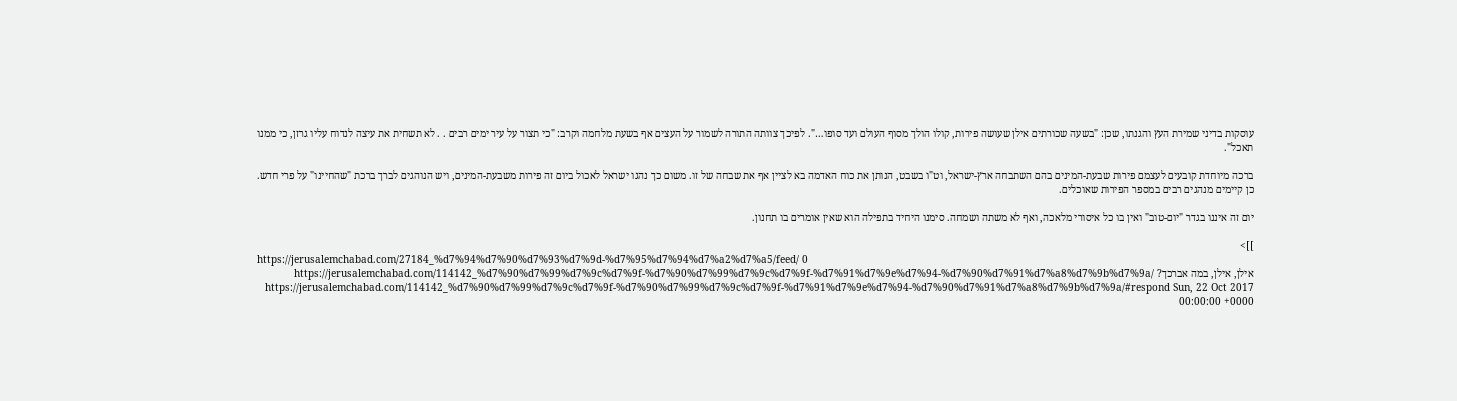עוסקות בדיני שמירת העץ והגנתו, שכן: "בשעה שכורתים אילן שעושה פירות, קולו הולך מסוף העולם ועד סופו…". לפיכך צוותה התורה לשמור על העצים אף בשעת מלחמה וקרב: "כי תצור על עיר ימים רבים . . לא תשחית את עיצה לנדוח עליו גרזן, כי ממנו תאכל".

ברכה מיוחדת קובעים לעצמם פירות שבעת-המינים בהם השתבחה ארץ-ישראל, וט"ו בשבט, הנותן את כוח האדמה בא לציין אף את שבחה של זו. משום כך נהגו ישראל לאכול ביום זה פירות משבעת-המינים, ויש הנוהגים לברך ברכת "שהחיינו" על פרי חדש. כן קיימים מנהגים רבים במספר הפירות שאוכלים.

יום זה איננו בגדר "יום-טוב" ואין בו כל איסורי מלאכה, ואף לא משתה ושמחה. סימנו היחיד בתפילה הוא שאין אומרים בו תחנון.

]]>
https://jerusalemchabad.com/27184_%d7%94%d7%90%d7%93%d7%9d-%d7%95%d7%94%d7%a2%d7%a5/feed/ 0
אילן, אילן, במה אברכך? https://jerusalemchabad.com/114142_%d7%90%d7%99%d7%9c%d7%9f-%d7%90%d7%99%d7%9c%d7%9f-%d7%91%d7%9e%d7%94-%d7%90%d7%91%d7%a8%d7%9b%d7%9a/ https://jerusalemchabad.com/114142_%d7%90%d7%99%d7%9c%d7%9f-%d7%90%d7%99%d7%9c%d7%9f-%d7%91%d7%9e%d7%94-%d7%90%d7%91%d7%a8%d7%9b%d7%9a/#respond Sun, 22 Oct 2017 00:00:00 +0000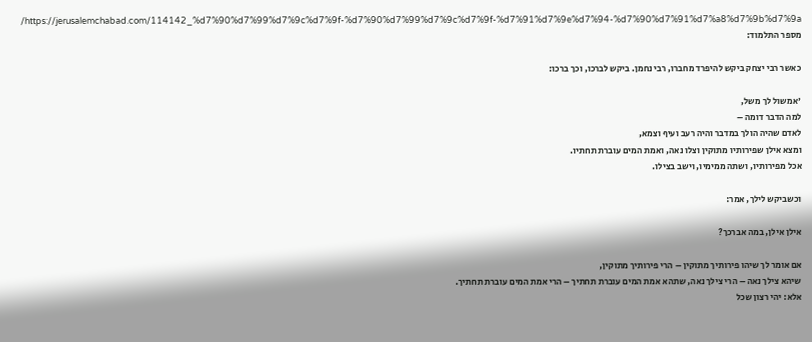https://jerusalemchabad.com/114142_%d7%90%d7%99%d7%9c%d7%9f-%d7%90%d7%99%d7%9c%d7%9f-%d7%91%d7%9e%d7%94-%d7%90%d7%91%d7%a8%d7%9b%d7%9a/ מספר התלמוד:

כאשר רבי יצחק ביקש להיפרד מחברו, רבי נחמן. ביקש לברכו, וכך ברכו:

'אמשול לך משל,
למה הדבר דומה –
לאדם שהיה הולך במדבר והיה רעב ועיף וצמא,
ומצא אילן שפירותיו מתוקין וצלו נאה, ואמת המים עוברת תחתיו.
אכל מפירותיו, ושתה ממימיו, וישב בצילו.

וכשביקש לילך, אמר:

אילן אילן, במה אברכך?

אם אומר לך שיהו פירותיך מתוקין – הרי פירותיך מתוקין,
שיהא צילך נאה – הרי צילך נאה, שתהא אמת המים עוברת תחתיך – הרי אמת המים עוברת תחתיך.
אלא: יהי רצון שכל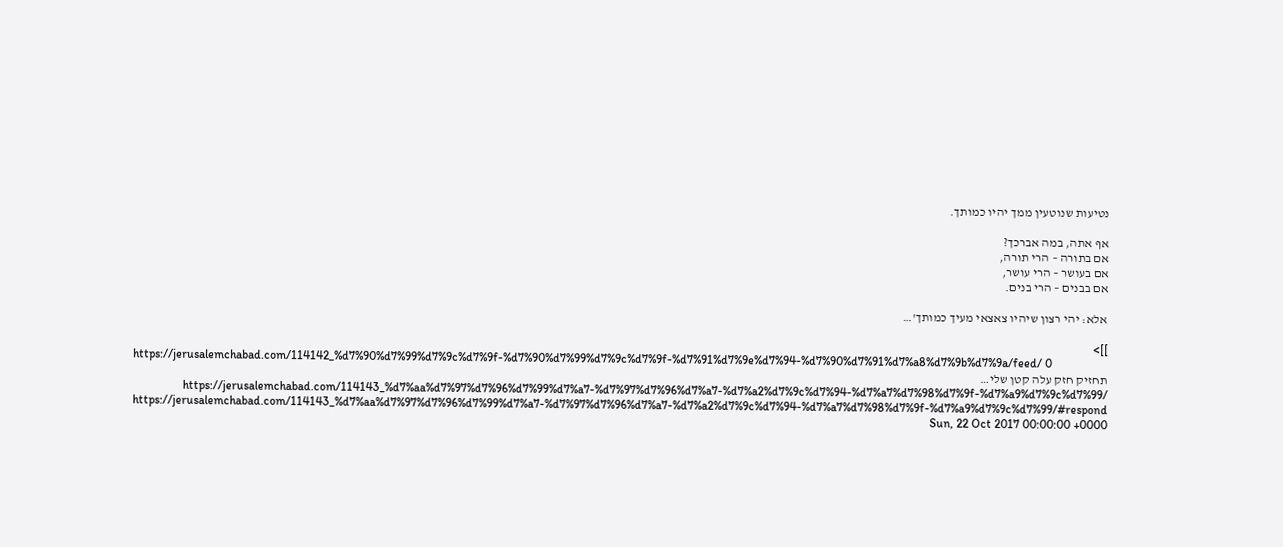נטיעות שנוטעין ממך יהיו כמותך.

אף אתה, במה אברכך?
אם בתורה – הרי תורה,
אם בעושר – הרי עושר,
אם בבנים – הרי בנים.

אלא: יהי רצון שיהיו צאצאי מעיך כמותך'…

]]>
https://jerusalemchabad.com/114142_%d7%90%d7%99%d7%9c%d7%9f-%d7%90%d7%99%d7%9c%d7%9f-%d7%91%d7%9e%d7%94-%d7%90%d7%91%d7%a8%d7%9b%d7%9a/feed/ 0
תחזיק חזק עלה קטן שלי… https://jerusalemchabad.com/114143_%d7%aa%d7%97%d7%96%d7%99%d7%a7-%d7%97%d7%96%d7%a7-%d7%a2%d7%9c%d7%94-%d7%a7%d7%98%d7%9f-%d7%a9%d7%9c%d7%99/ https://jerusalemchabad.com/114143_%d7%aa%d7%97%d7%96%d7%99%d7%a7-%d7%97%d7%96%d7%a7-%d7%a2%d7%9c%d7%94-%d7%a7%d7%98%d7%9f-%d7%a9%d7%9c%d7%99/#respond Sun, 22 Oct 2017 00:00:00 +0000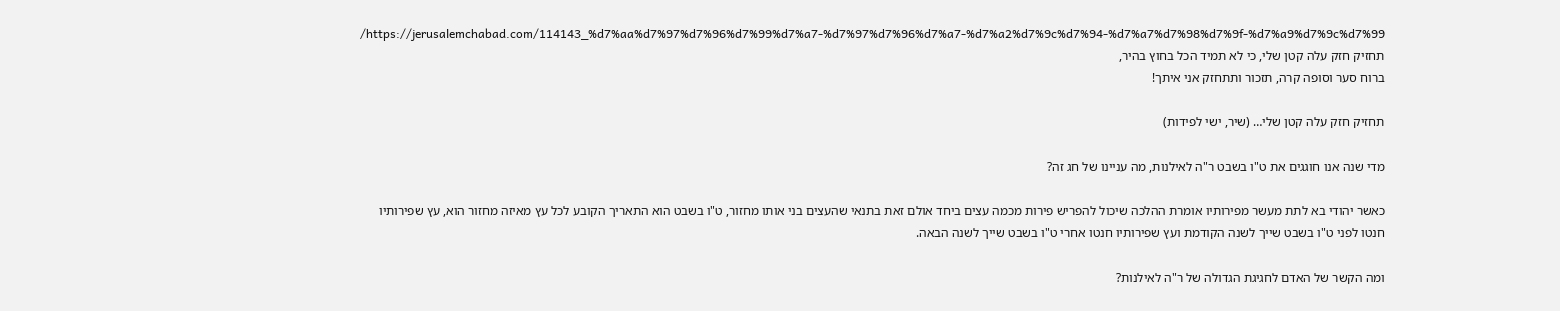https://jerusalemchabad.com/114143_%d7%aa%d7%97%d7%96%d7%99%d7%a7-%d7%97%d7%96%d7%a7-%d7%a2%d7%9c%d7%94-%d7%a7%d7%98%d7%9f-%d7%a9%d7%9c%d7%99/ תחזיק חזק עלה קטן שלי, כי לא תמיד הכל בחוץ בהיר,
ברוח סער וסופה קרה, תזכור ותתחזק אני איתך!

תחזיק חזק עלה קטן שלי… (שיר, ישי לפידות)

מדי שנה אנו חוגגים את ט"ו בשבט ר"ה לאילנות, מה עניינו של חג זה?

כאשר יהודי בא לתת מעשר מפירותיו אומרת ההלכה שיכול להפריש פירות מכמה עצים ביחד אולם זאת בתנאי שהעצים בני אותו מחזור, ט"ו בשבט הוא התאריך הקובע לכל עץ מאיזה מחזור הוא, עץ שפירותיו חנטו לפני ט"ו בשבט שייך לשנה הקודמת ועץ שפירותיו חנטו אחרי ט"ו בשבט שייך לשנה הבאה.

ומה הקשר של האדם לחגיגת הגדולה של ר"ה לאילנות?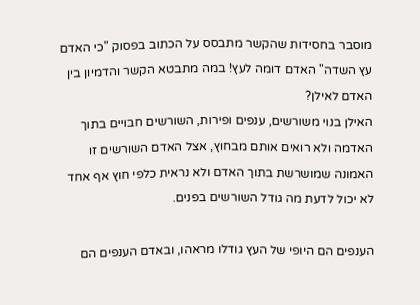מוסבר בחסידות שהקשר מתבסס על הכתוב בפסוק "כי האדם עץ השדה" האדם דומה לעץ! במה מתבטא הקשר והדמיון בין האדם לאילן?
האילן בנוי משורשים, ענפים ופירות, השורשים חבויים בתוך האדמה ולא רואים אותם מבחוץ, אצל האדם השורשים זו האמונה שמושרשת בתוך האדם ולא נראית כלפי חוץ אף אחד לא יכול לדעת מה גודל השורשים בפנים.

הענפים הם היופי של העץ גודלו מראהו, ובאדם הענפים הם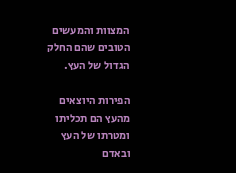המצוות והמעשים הטובים שהם החלק הגדול של העץ.

הפירות היוצאים מהעץ הם תכליתו ומטרתו של העץ ובאדם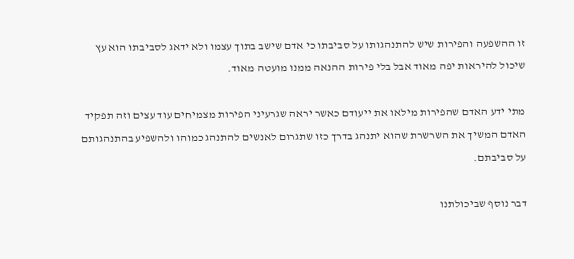זו ההשפעה והפירות שיש להתנהגותו על סביבתו כי אדם שישב בתוך עצמו ולא ידאג לסביבתו הוא עץ שיכול להיראות יפה מאוד אבל בלי פירות ההנאה ממנו מועטה מאוד.

מתי ידע האדם שהפירות מילאו את ייעודם כאשר יראה שגרעיני הפירות מצמיחים עוד עצים וזה תפקיד האדם המשיך את השרשרת שהוא יתנהג בדרך כזו שתגרום לאנשים להתנהג כמוהו ולהשפיע בהתנהגותם על סביבתם.

דבר נוסף שביכולתנו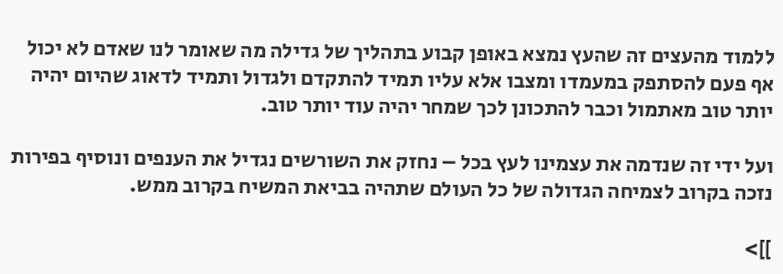ללמוד מהעצים זה שהעץ נמצא באופן קבוע בתהליך של גדילה מה שאומר לנו שאדם לא יכול אף פעם להסתפק במעמדו ומצבו אלא עליו תמיד להתקדם ולגדול ותמיד לדאוג שהיום יהיה יותר טוב מאתמול וכבר להתכונן לכך שמחר יהיה עוד יותר טוב.

ועל ידי זה שנדמה את עצמינו לעץ בכל – נחזק את השורשים נגדיל את הענפים ונוסיף בפירות נזכה בקרוב לצמיחה הגדולה של כל העולם שתהיה בביאת המשיח בקרוב ממש.

]]>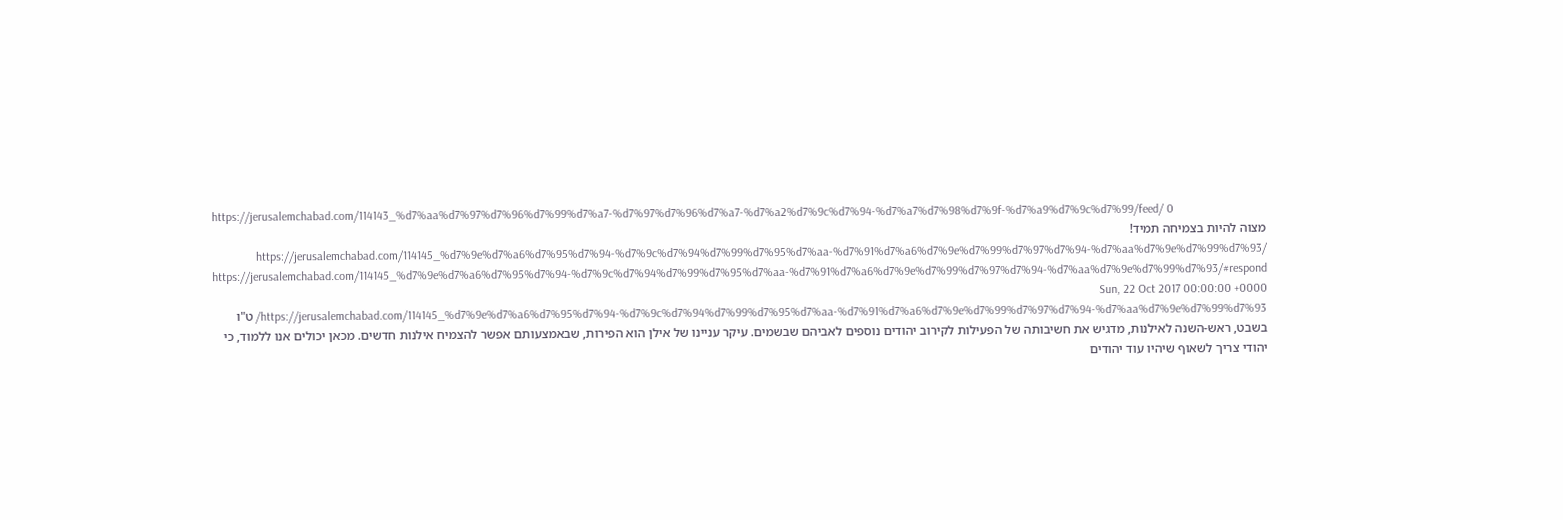https://jerusalemchabad.com/114143_%d7%aa%d7%97%d7%96%d7%99%d7%a7-%d7%97%d7%96%d7%a7-%d7%a2%d7%9c%d7%94-%d7%a7%d7%98%d7%9f-%d7%a9%d7%9c%d7%99/feed/ 0
מצוה להיות בצמיחה תמיד! https://jerusalemchabad.com/114145_%d7%9e%d7%a6%d7%95%d7%94-%d7%9c%d7%94%d7%99%d7%95%d7%aa-%d7%91%d7%a6%d7%9e%d7%99%d7%97%d7%94-%d7%aa%d7%9e%d7%99%d7%93/ https://jerusalemchabad.com/114145_%d7%9e%d7%a6%d7%95%d7%94-%d7%9c%d7%94%d7%99%d7%95%d7%aa-%d7%91%d7%a6%d7%9e%d7%99%d7%97%d7%94-%d7%aa%d7%9e%d7%99%d7%93/#respond Sun, 22 Oct 2017 00:00:00 +0000 https://jerusalemchabad.com/114145_%d7%9e%d7%a6%d7%95%d7%94-%d7%9c%d7%94%d7%99%d7%95%d7%aa-%d7%91%d7%a6%d7%9e%d7%99%d7%97%d7%94-%d7%aa%d7%9e%d7%99%d7%93/ ט"ו בשבט, ראש-השנה לאילנות, מדגיש את חשיבותה של הפעילות לקירוב יהודים נוספים לאביהם שבשמים. עיקר עניינו של אילן הוא הפירות, שבאמצעותם אפשר להצמיח אילנות חדשים. מכאן יכולים אנו ללמוד, כי יהודי צריך לשאוף שיהיו עוד יהודים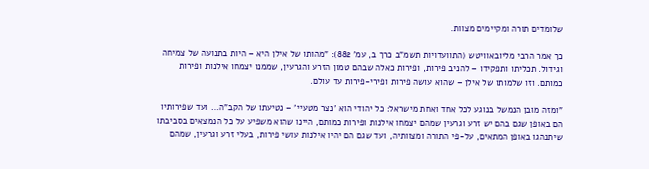שלומדים תורה ומקיימים מצוות.

כך אמר הרבי מליובאוויטש (התוועדויות תשמ"ב כרך ב, עמ' 882): "מהותו של אילן היא – היות בתנועה של צמיחה וגידול. תכליתו ותפקידו – להניב פירות, ופירות כאלה שבהם טמון הזרע והגרעין, שממנו יצמחו אילנות ופירות כמותם. וזו שלמותו של אילן – שהוא עושה פירות ופירי-פירות עד עולם.

"ומזה מובן הנמשל בנוגע לכל אחד ואחת מישראל: כל יהודי הוא 'נצר מטעיי' – נטיעתו של הקב"ה… ועד שפירותיו הם באופן שגם בהם יש זרע וגרעין שמהם יצמחו אילנות ופירות כמותם, היינו שהוא משפיע על כל הנמצאים בסביבתו שיתנהגו באופן המתאים, על-פי התורה ומצוותיה, ועד שגם הם יהיו אילנות עושי פירות, בעלי זרע וגרעין, שמהם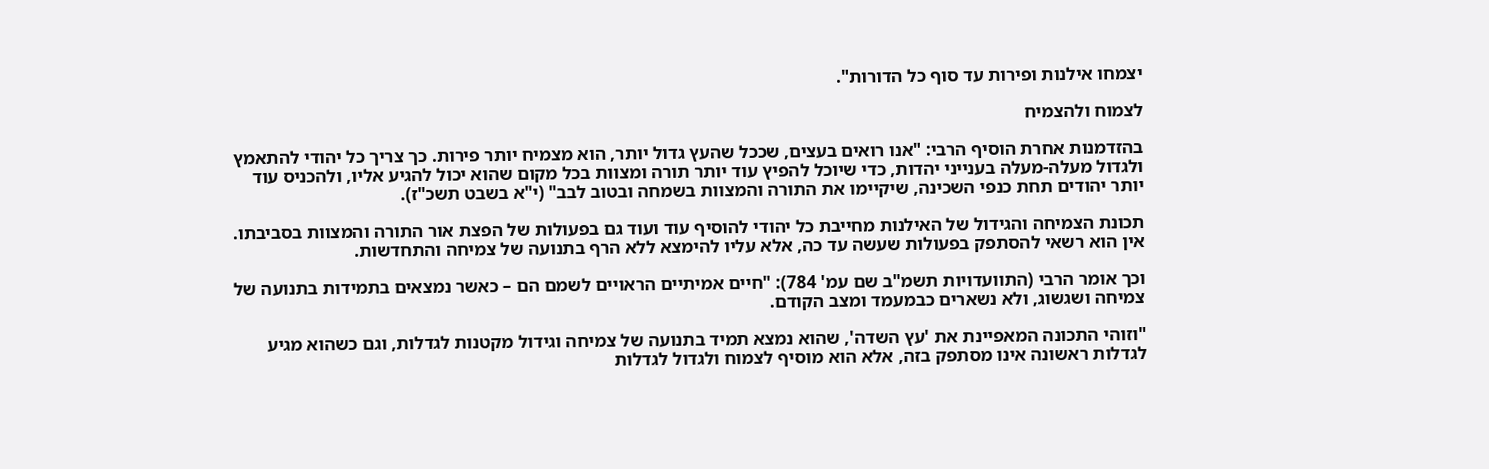יצמחו אילנות ופירות עד סוף כל הדורות".

לצמוח ולהצמיח

בהזדמנות אחרת הוסיף הרבי: "אנו רואים בעצים, שככל שהעץ גדול יותר, הוא מצמיח יותר פירות. כך צריך כל יהודי להתאמץ ולגדול מעלה-מעלה בענייני יהדות, כדי שיוכל להפיץ עוד יותר תורה ומצוות בכל מקום שהוא יכול להגיע אליו, ולהכניס עוד יותר יהודים תחת כנפי השכינה, שיקיימו את התורה והמצוות בשמחה ובטוב לבב" (י"א בשבט תשכ"ז).

תכונת הצמיחה והגידול של האילנות מחייבת כל יהודי להוסיף עוד ועוד גם בפעולות של הפצת אור התורה והמצוות בסביבתו. אין הוא רשאי להסתפק בפעולות שעשה עד כה, אלא עליו להימצא ללא הרף בתנועה של צמיחה והתחדשות.

וכך אומר הרבי (התוועדויות תשמ"ב שם עמ' 784): "חיים אמיתיים הראויים לשמם הם – כאשר נמצאים בתמידות בתנועה של צמיחה ושגשוג, ולא נשארים כבמעמד ומצב הקודם.

"וזוהי התכונה המאפיינת את 'עץ השדה', שהוא נמצא תמיד בתנועה של צמיחה וגידול מקטנות לגדלות, וגם כשהוא מגיע לגדלות ראשונה אינו מסתפק בזה, אלא הוא מוסיף לצמוח ולגדול לגדלות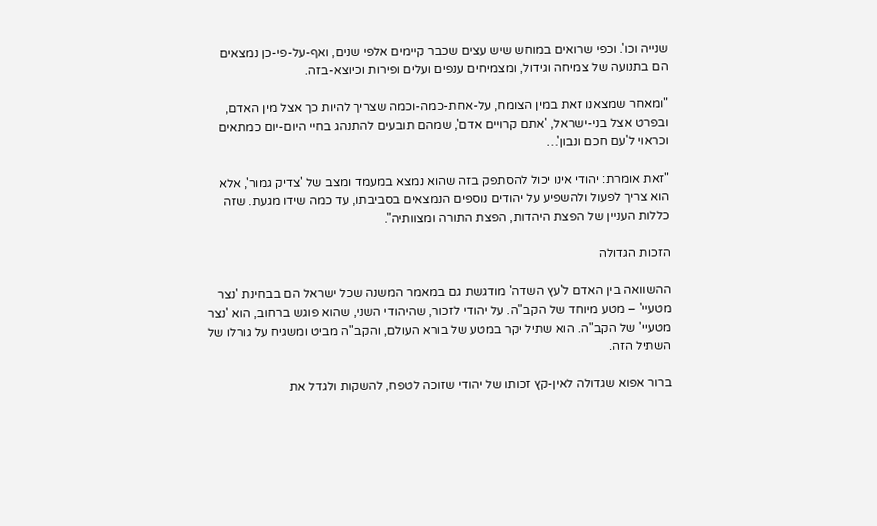שנייה וכו'. וכפי שרואים במוחש שיש עצים שכבר קיימים אלפי שנים, ואף-על-פי-כן נמצאים הם בתנועה של צמיחה וגידול, ומצמיחים ענפים ועלים ופירות וכיוצא-בזה.

"ומאחר שמצאנו זאת במין הצומח, על-אחת-כמה-וכמה שצריך להיות כך אצל מין האדם, ובפרט אצל בני-ישראל, 'אתם קרויים אדם', שמהם תובעים להתנהג בחיי היום-יום כמתאים וכראוי ל'עם חכם ונבון'…

"זאת אומרת: יהודי אינו יכול להסתפק בזה שהוא נמצא במעמד ומצב של 'צדיק גמור', אלא הוא צריך לפעול ולהשפיע על יהודים נוספים הנמצאים בסביבתו, עד כמה שידו מגעת. שזה כללות העניין של הפצת היהדות, הפצת התורה ומצוותיה".

הזכות הגדולה

ההשוואה בין האדם ל'עץ השדה' מודגשת גם במאמר המשנה שכל ישראל הם בבחינת 'נצר מטעיי' – מטע מיוחד של הקב"ה. על יהודי לזכור, שהיהודי השני, שהוא פוגש ברחוב, הוא 'נצר מטעיי' של הקב"ה. הוא שתיל יקר במטע של בורא העולם, והקב"ה מביט ומשגיח על גורלו של השתיל הזה.

ברור אפוא שגדולה לאין-קץ זכותו של יהודי שזוכה לטפח, להשקות ולגדל את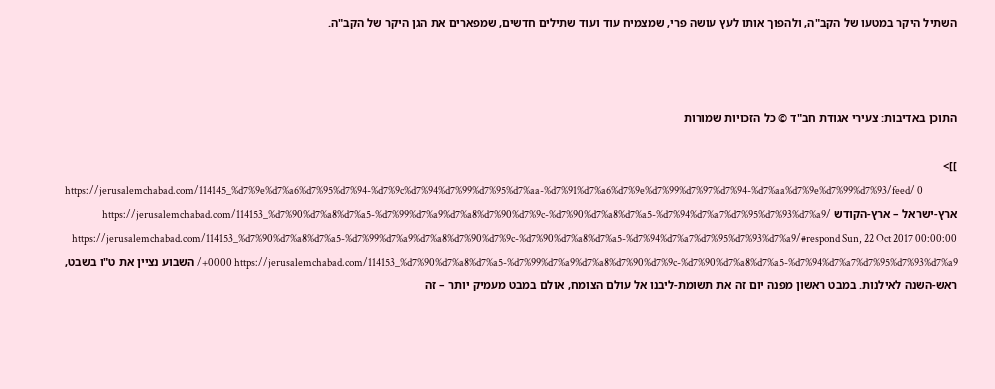השתיל היקר במטעו של הקב"ה, ולהפוך אותו לעץ עושה פרי, שמצמיח עוד ועוד שתילים חדשים, שמפארים את הגן היקר של הקב"ה.



התוכן באדיבות: צעירי אגודת חב"ד © כל הזכויות שמורות

]]>
https://jerusalemchabad.com/114145_%d7%9e%d7%a6%d7%95%d7%94-%d7%9c%d7%94%d7%99%d7%95%d7%aa-%d7%91%d7%a6%d7%9e%d7%99%d7%97%d7%94-%d7%aa%d7%9e%d7%99%d7%93/feed/ 0
ארץ-ישראל – ארץ-הקודש https://jerusalemchabad.com/114153_%d7%90%d7%a8%d7%a5-%d7%99%d7%a9%d7%a8%d7%90%d7%9c-%d7%90%d7%a8%d7%a5-%d7%94%d7%a7%d7%95%d7%93%d7%a9/ https://jerusalemchabad.com/114153_%d7%90%d7%a8%d7%a5-%d7%99%d7%a9%d7%a8%d7%90%d7%9c-%d7%90%d7%a8%d7%a5-%d7%94%d7%a7%d7%95%d7%93%d7%a9/#respond Sun, 22 Oct 2017 00:00:00 +0000 https://jerusalemchabad.com/114153_%d7%90%d7%a8%d7%a5-%d7%99%d7%a9%d7%a8%d7%90%d7%9c-%d7%90%d7%a8%d7%a5-%d7%94%d7%a7%d7%95%d7%93%d7%a9/ השבוע נציין את ט"ו בשבט, ראש-השנה לאילנות. במבט ראשון מפנה יום זה את תשומת-ליבנו אל עולם הצומח, אולם במבט מעמיק יותר – זה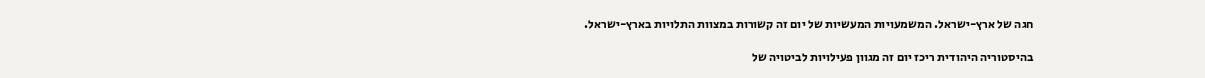חגה של ארץ-ישראל. המשמעויות המעשיות של יום זה קשורות במצוות התלויות בארץ-ישראל.

בהיסטוריה היהודית ריכז יום זה מגוון פעילויות לביטויה של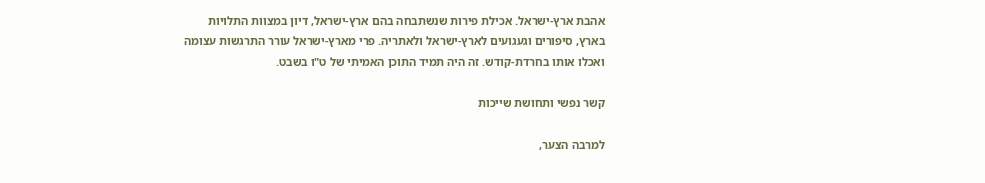אהבת ארץ-ישראל. אכילת פירות שנשתבחה בהם ארץ-ישראל, דיון במצוות התלויות בארץ, סיפורים וגעגועים לארץ-ישראל ולאתריה. פרי מארץ-ישראל עורר התרגשות עצומה ואכלו אותו בחרדת-קודש. זה היה תמיד התוכן האמיתי של ט"ו בשבט.

קשר נפשי ותחושת שייכות

למרבה הצער,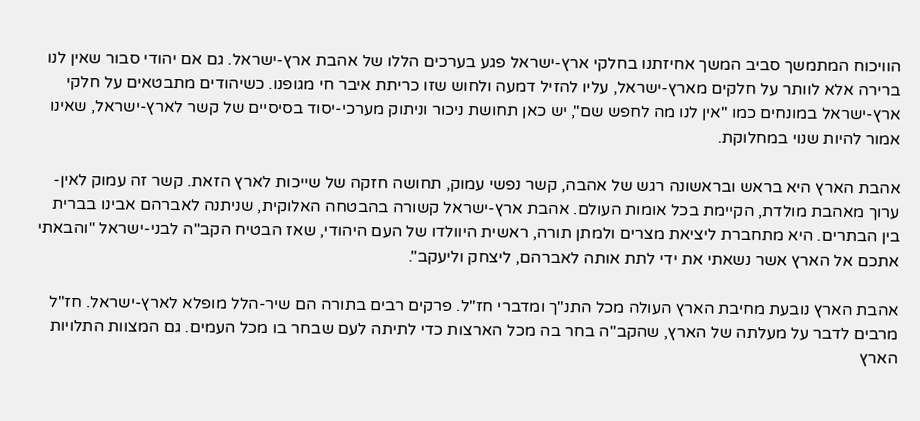הוויכוח המתמשך סביב המשך אחיזתנו בחלקי ארץ-ישראל פגע בערכים הללו של אהבת ארץ-ישראל. גם אם יהודי סבור שאין לנו ברירה אלא לוותר על חלקים מארץ-ישראל, עליו להזיל דמעה ולחוש שזו כריתת איבר חי מגופנו. כשיהודים מתבטאים על חלקי ארץ-ישראל במונחים כמו "אין לנו מה לחפש שם", יש כאן תחושת ניכור וניתוק מערכי-יסוד בסיסיים של קשר לארץ-ישראל, שאינו אמור להיות שנוי במחלוקת.

אהבת הארץ היא בראש ובראשונה רגש של אהבה, קשר נפשי עמוק, תחושה חזקה של שייכות לארץ הזאת. קשר זה עמוק לאין-ערוך מאהבת מולדת, הקיימת בכל אומות העולם. אהבת ארץ-ישראל קשורה בהבטחה האלוקית, שניתנה לאברהם אבינו בברית בין הבתרים. היא מתחברת ליציאת מצרים ולמתן תורה, ראשית היוולדו של העם היהודי, שאז הבטיח הקב"ה לבני-ישראל "והבאתי אתכם אל הארץ אשר נשאתי את ידי לתת אותה לאברהם, ליצחק וליעקב".

אהבת הארץ נובעת מחיבת הארץ העולה מכל התנ"ך ומדברי חז"ל. פרקים רבים בתורה הם שיר-הלל מופלא לארץ-ישראל. חז"ל מרבים לדבר על מעלתה של הארץ, שהקב"ה בחר בה מכל הארצות כדי לתיתה לעם שבחר בו מכל העמים. גם המצוות התלויות הארץ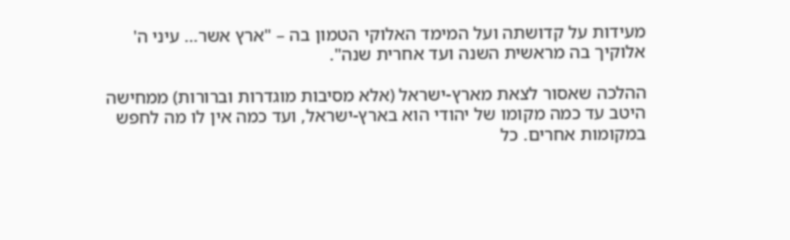מעידות על קדושתה ועל המימד האלוקי הטמון בה – "ארץ אשר… עיני ה' אלוקיך בה מראשית השנה ועד אחרית שנה".

ההלכה שאסור לצאת מארץ-ישראל (אלא מסיבות מוגדרות וברורות) ממחישה היטב עד כמה מקומו של יהודי הוא בארץ-ישראל, ועד כמה אין לו מה לחפש במקומות אחרים. כל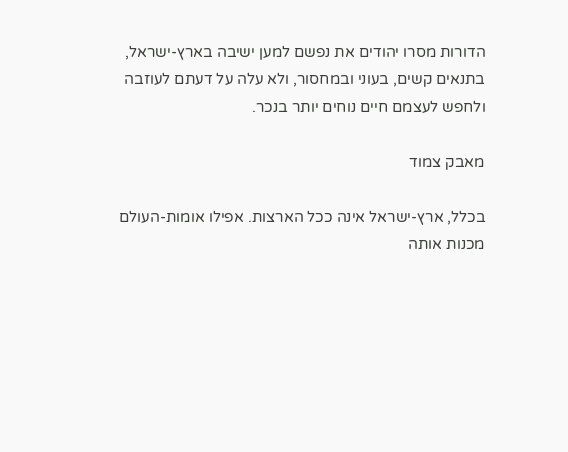הדורות מסרו יהודים את נפשם למען ישיבה בארץ-ישראל, בתנאים קשים, בעוני ובמחסור, ולא עלה על דעתם לעוזבה ולחפש לעצמם חיים נוחים יותר בנכר.

מאבק צמוד

בכלל, ארץ-ישראל אינה ככל הארצות. אפילו אומות-העולם מכנות אותה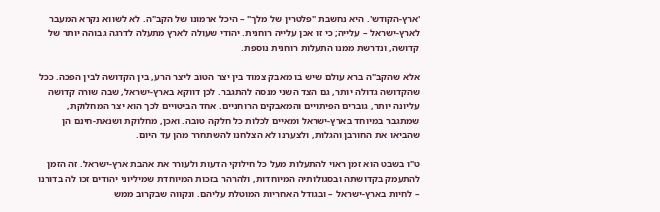'ארץ-הקודש'. היא נחשבת "פלטרין של מלך" – היכל ארמונו של הקב"ה. לא לשווא נקרא המעבר לארץ-ישראל – עלייה; כי זו אכן עלייה רוחנית. יהודי שעולה לארץ מתעלה לדרגה גבוהה יותר של קדושה, ונדרשת ממנו התעלות רוחנית נוספת.

אלא שהקב"ה ברא עולם שיש בו מאבק צמוד בין יצר הטוב ליצר הרע, בין הקדושה לבין הפכה. ככל שהקדושה גדולה יותר, גם הצד השני מנסה להתגבר. לכן דווקא בארץ-ישראל, שבה שורה קדושה עליונה יותר, גוברים הפיתויים והמאבקים הרוחניים. אחד הביטויים לכך הוא יצר המחלוקת, שמתגבר במיוחד בארץ-ישראל ומאיים לכלות כל חלקה טובה. ואכן, מחלוקת ושנאת-חינם הן שהביאו את החורבן והגלות, ולצערנו לא הצלחנו להשתחרר מהן עד היום.

ט"ו בשבט הוא זמן ראוי להתעלות מעל כל חילוקי הדעות ולעורר את אהבת ארץ-ישראל. זה הזמן להתעמק בקדושתה ובסגולותיה המיוחדות, ולהרהר בזכות המיוחדת שמיליוני יהודים זכו לה בדורנו – לחיות בארץ-ישראל – ובגודל האחריות המוטלת עליהם. ונקווה שבקרוב ממש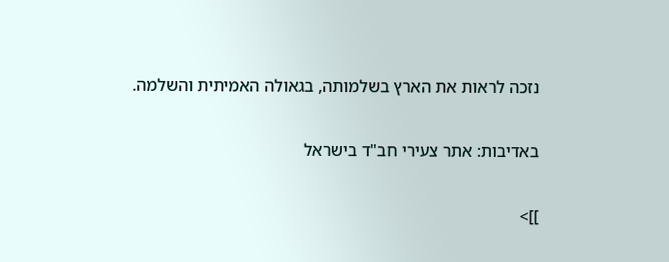נזכה לראות את הארץ בשלמותה, בגאולה האמיתית והשלמה.

באדיבות: אתר צעירי חב"ד בישראל

]]>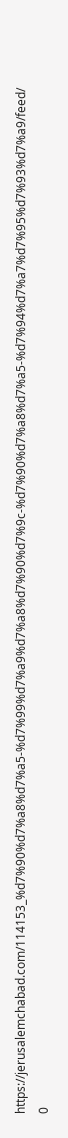https://jerusalemchabad.com/114153_%d7%90%d7%a8%d7%a5-%d7%99%d7%a9%d7%a8%d7%90%d7%9c-%d7%90%d7%a8%d7%a5-%d7%94%d7%a7%d7%95%d7%93%d7%a9/feed/ 0